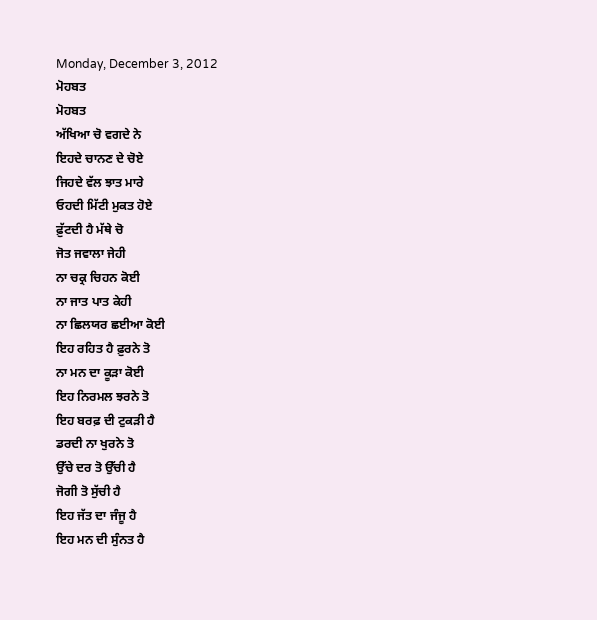Monday, December 3, 2012
ਮੋਹਬਤ
ਮੋਹਬਤ
ਅੱਖਿਆ ਚੋ ਵਗਦੇ ਨੇ
ਇਹਦੇ ਚਾਨਣ ਦੇ ਚੋਏ
ਜਿਹਦੇ ਵੱਲ ਝਾਤ ਮਾਰੇ
ਓਹਦੀ ਮਿੱਟੀ ਮੁਕਤ ਹੋਏ
ਫ਼ੁੱਟਦੀ ਹੈ ਮੱਥੇ ਚੋ
ਜੋਤ ਜਵਾਲਾ ਜੇਹੀ
ਨਾ ਚਕ੍ਰ ਚਿਹਨ ਕੋਈ
ਨਾ ਜਾਤ ਪਾਤ ਕੇਹੀ
ਨਾ ਛਿਲਯਰ ਛਈਆ ਕੋਈ
ਇਹ ਰਹਿਤ ਹੈ ਫ਼ੁਰਨੇ ਤੋ
ਨਾ ਮਨ ਦਾ ਕੂੜਾ ਕੋਈ
ਇਹ ਨਿਰਮਲ ਝਰਨੇ ਤੋ
ਇਹ ਬਰਫ਼ ਦੀ ਟੁਕੜੀ ਹੈ
ਡਰਦੀ ਨਾ ਖੁਰਨੇ ਤੋ
ਉੱਚੇ ਦਰ ਤੋ ਉੱਚੀ ਹੈ
ਜੋਗੀ ਤੋ ਸੁੱਚੀ ਹੈ
ਇਹ ਜੱਤ ਦਾ ਜੰਜੂ ਹੈ
ਇਹ ਮਨ ਦੀ ਸੁੰਨਤ ਹੈ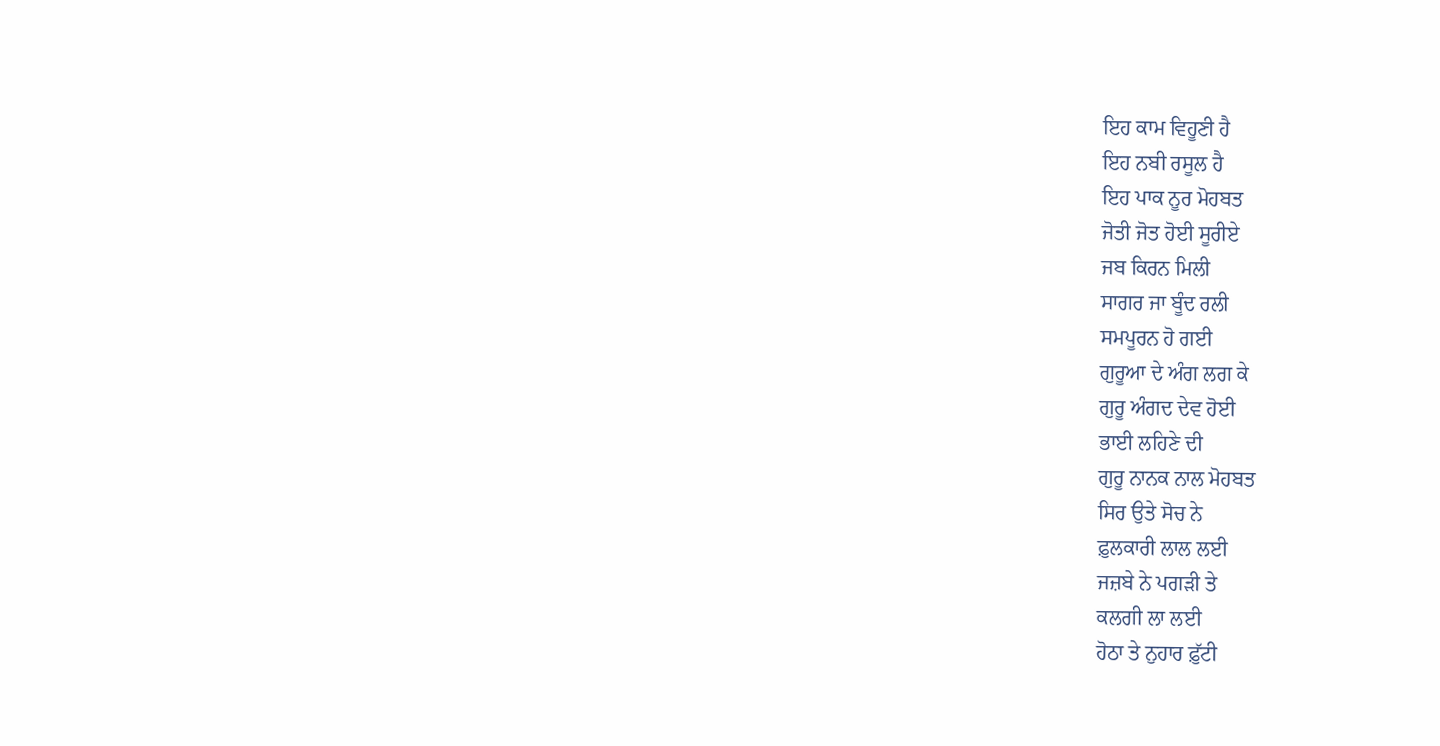ਇਹ ਕਾਮ ਵਿਹੂਣੀ ਹੈ
ਇਹ ਨਬੀ ਰਸੂਲ ਹੈ
ਇਹ ਪਾਕ ਨੂਰ ਮੋਹਬਤ
ਜੋਤੀ ਜੋਤ ਹੋਈ ਸੂਰੀਏ
ਜਬ ਕਿਰਨ ਮਿਲੀ
ਸਾਗਰ ਜਾ ਬੂੰਦ ਰਲੀ
ਸਮਪੂਰਨ ਹੋ ਗਈ
ਗੁਰੂਆ ਦੇ ਅੰਗ ਲਗ ਕੇ
ਗੁਰੂ ਅੰਗਦ ਦੇਵ ਹੋਈ
ਭਾਈ ਲਹਿਣੇ ਦੀ
ਗੁਰੂ ਨਾਨਕ ਨਾਲ ਮੋਹਬਤ
ਸਿਰ ਉਤੇ ਸੋਚ ਨੇ
ਫ਼ੁਲਕਾਰੀ ਲਾਲ ਲਈ
ਜਜ਼ਬੇ ਨੇ ਪਗੜੀ ਤੇ
ਕਲਗੀ ਲਾ ਲਈ
ਹੋਠਾ ਤੇ ਨੁਹਾਰ ਫ਼ੁੱਟੀ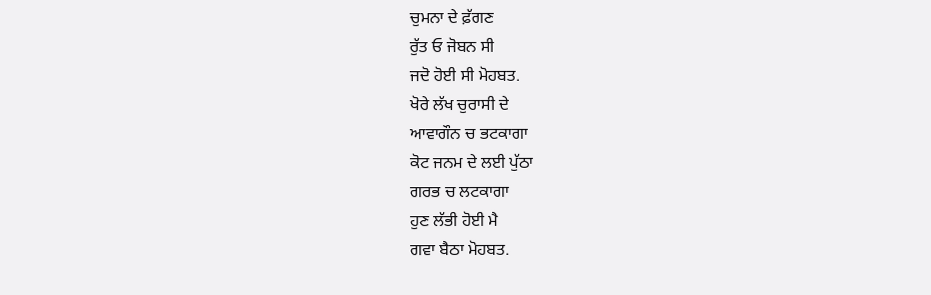ਚੁਮਨਾ ਦੇ ਫ਼ੱਗਣ
ਰੁੱਤ ਓ ਜੋਬਨ ਸੀ
ਜਦੋ ਹੋਈ ਸੀ ਮੋਹਬਤ.
ਖੋਰੇ ਲੱਖ ਚੁਰਾਸੀ ਦੇ
ਆਵਾਗੌਨ ਚ ਭਟਕਾਗਾ
ਕੋਟ ਜਨਮ ਦੇ ਲਈ ਪੁੱਠਾ
ਗਰਭ ਚ ਲਟਕਾਗਾ
ਹੁਣ ਲੱਭੀ ਹੋਈ ਮੈ
ਗਵਾ ਬੈਠਾ ਮੋਹਬਤ.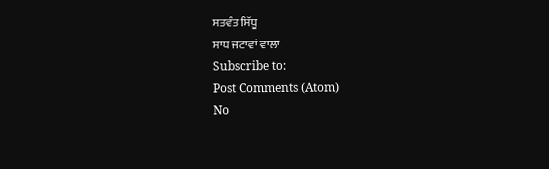ਸਤਵੰਤ ਸਿੱਧੂ
ਸਾਧ ਜਟਾਵਾਂ ਵਾਲਾ
Subscribe to:
Post Comments (Atom)
No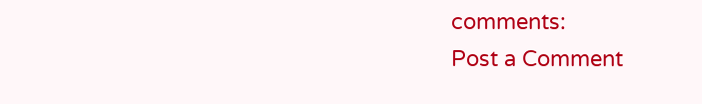comments:
Post a Comment